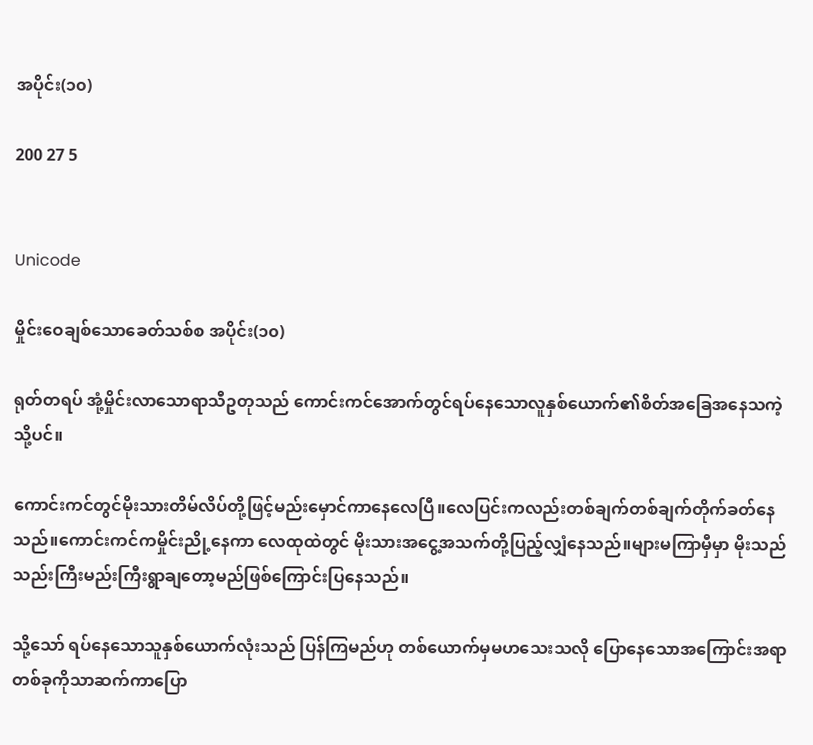အပိုင်း(၁၀)

200 27 5


Unicode

မှိုင်းဝေချစ်သောခေတ်သစ်စ အပိုင်း(၁၀)

ရုတ်တရပ် အုံ့မှိုင်းလာသောရာသီဥတုသည် ကောင်းကင်အောက်တွင်ရပ်နေသောလူနှစ်ယောက်၏စိတ်အခြေအနေသကဲ့သို့ပင်။

ကောင်းကင်တွင်မိုးသားတိမ်လိပ်တို့ဖြင့်မည်းမှောင်ကာနေလေပြီ။လေပြင်းကလည်းတစ်ချက်တစ်ချက်တိုက်ခတ်နေသည်။ကောင်းကင်ကမှိုင်းညို့နေကာ လေထုထဲတွင် မိုးသားအငွေ့အသက်တို့ပြည့်လျှံနေသည်။များမကြာမှီမှာ မိုးသည် သည်းကြီးမည်းကြီးရွာချတော့မည်ဖြစ်ကြောင်းပြနေသည်။

သို့သော် ရပ်နေသောသူနှစ်ယောက်လုံးသည် ပြန်ကြမည်ဟု တစ်ယောက်မှမဟသေးသလို ပြောနေသောအကြောင်းအရာတစ်ခုကိုသာဆက်ကာပြော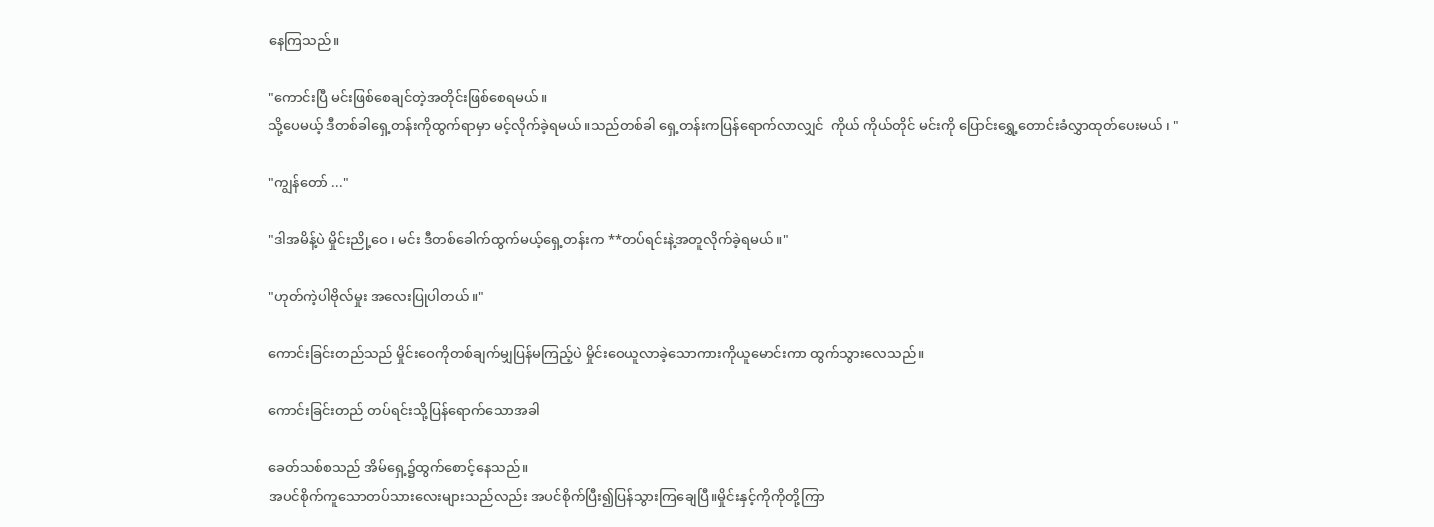နေကြသည်။

"ကောင်းပြီ မင်းဖြစ်စေချင်တဲ့အတိုင်းဖြစ်စေရမယ်။
သို့ပေမယ့် ဒီတစ်ခါရှေ့တန်းကိုထွက်ရာမှာ မင့်လိုက်ခဲ့ရမယ်။သည်တစ်ခါ ရှေ့တန်းကပြန်ရောက်လာလျှင်  ကိုယ် ကိုယ်တိုင် မင်းကို ပြောင်းရွှေ့တောင်းခံလွှာထုတ်ပေးမယ် ၊ "

"ကျွန်တော် ..."

"ဒါအမိန့်ပဲ မှိုင်းညို့ဝေ ၊ မင်း ဒီတစ်ခေါက်ထွက်မယ့်ရှေ့တန်းက **တပ်ရင်းနဲ့အတူလိုက်ခဲ့ရမယ်။"

"ဟုတ်ကဲ့ပါဗိုလ်မှုး အလေးပြုပါတယ်။"

ကောင်းခြင်းတည်သည် မှိုင်းဝေကိုတစ်ချက်မျှပြန်မကြည့်ပဲ မှိုင်းဝေယူလာခဲ့သောကားကိုယူမောင်းကာ ထွက်သွားလေသည်။

ကောင်းခြင်းတည် တပ်ရင်းသို့ပြန်ရောက်သောအခါ

ခေတ်သစ်စသည် အိမ်ရှေ့၌ထွက်စောင့်နေသည်။
အပင်စိုက်ကူသောတပ်သားလေးများသည်လည်း အပင်စိုက်ပြီး၍ပြန်သွားကြချေပြီ။မှိုင်းနှင့်ကိုကိုတို့ကြာ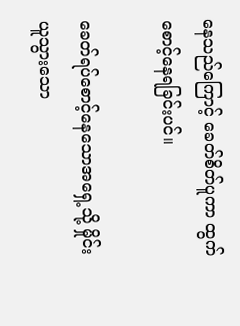နေသည်ကြောင့် ခေတ်စိတ်ပူကာ ထွက်စောင့်နေရခြင်းပင်။

ခေတ်ရပ်စောင့်နေသောအရှေ့သို့ မှိုင်းယူသွားသော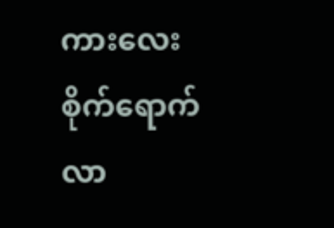ကားလေးစိုက်ရောက်လာ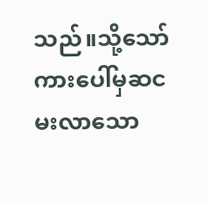သည်။သို့သော် ကားပေါ်မှဆငမးလာသော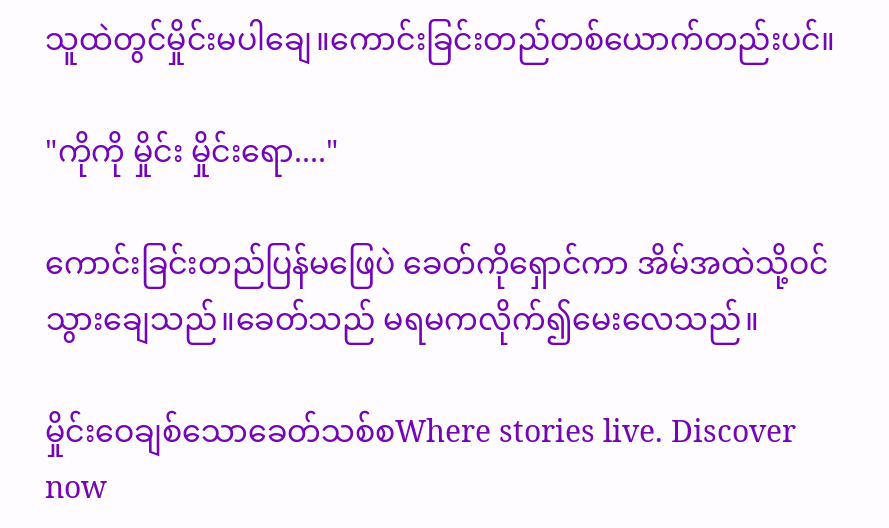သူထဲတွင်မှိုင်းမပါချေ။ကောင်းခြင်းတည်တစ်ယောက်တည်းပင်။

"ကိုကို မှိုင်း မှိုင်းရော...."

ကောင်းခြင်းတည်ပြန်မဖြေပဲ ခေတ်ကိုရှောင်ကာ အိမ်အထဲသို့ဝင်သွားချေသည်။ခေတ်သည် မရမကလိုက်၍မေးလေသည်။

မှိုင်းဝေချစ်သောခေတ်သစ်စWhere stories live. Discover now